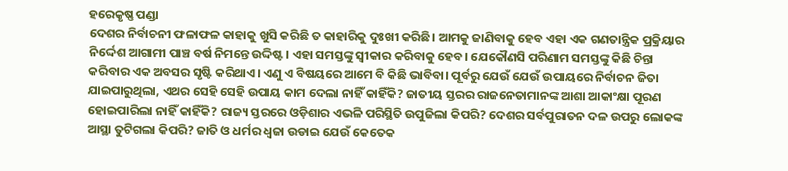ହରେକୃଷ୍ଣ ପଣ୍ଡା
ଦେଶର ନିର୍ବାଚନୀ ଫଳାଫଳ କାହାକୁ ଖୁସି କରିଛି ତ କାହାରିକୁ ଦୁଃଖୀ କରିଛି। ଆମକୁ ଜାଣିବାକୁ ହେବ ଏହା ଏକ ଗଣତାନ୍ତ୍ରିକ ପ୍ରକ୍ରିୟାର ନିର୍ଦ୍ଦେଶ ଆଗାମୀ ପାଞ୍ଚ ବର୍ଷ ନିମନ୍ତେ ଉଦ୍ଦିଷ୍ଟ। ଏହା ସମସ୍ତଙ୍କୁ ସ୍ବୀକାର କରିବାକୁ ହେବ। ଯେକୌଣସି ପରିଣାମ ସମସ୍ତଙ୍କୁ କିଛି ଚିନ୍ତା କରିବାର ଏକ ଅବସର ସୃଷ୍ଟି କରିଥାଏ। ଏଣୁ ଏ ବିଷୟରେ ଆମେ ବି କିଛି ଭାବିବା। ପୂର୍ବରୁ ଯେଉଁ ଯେଉଁ ଉପାୟରେ ନିର୍ବାଚନ ଜିତା ଯାଇପାରୁଥିଲା, ଏଥର ସେହି ସେହି ଉପାୟ କାମ ଦେଲା ନାହିଁ କାହିଁକି? ଜାତୀୟ ସ୍ତରର ରାଜନେତାମାନଙ୍କ ଆଶା ଆକାଂକ୍ଷା ପୂରଣ ହୋଇପାରିଲା ନାହିଁ କାହିଁକି? ରାଜ୍ୟ ସ୍ତରରେ ଓଡ଼ିଶାର ଏଭଳି ପରିସ୍ଥିତି ଉପୁଜିଲା କିପରି? ଦେଶର ସର୍ବପୁରାତନ ଦଳ ଉପରୁ ଲୋକଙ୍କ ଆସ୍ଥା ତୁଟିଗଲା କିପରି? ଜାତି ଓ ଧର୍ମର ଧ୍ୱଜା ଉଡାଇ ଯେଉଁ କେତେକ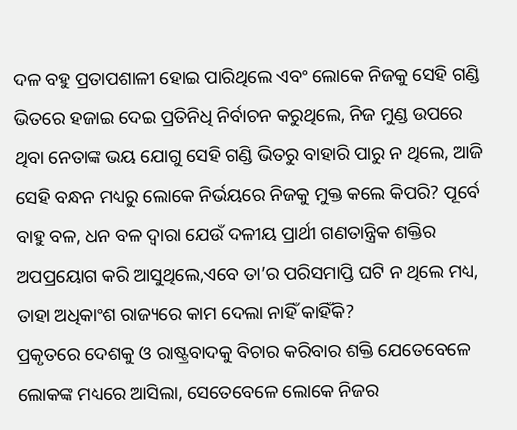ଦଳ ବହୁ ପ୍ରତାପଶାଳୀ ହୋଇ ପାରିଥିଲେ ଏବଂ ଲୋକେ ନିଜକୁ ସେହି ଗଣ୍ଡି ଭିତରେ ହଜାଇ ଦେଇ ପ୍ରତିନିଧି ନିର୍ବାଚନ କରୁଥିଲେ, ନିଜ ମୁଣ୍ଡ ଉପରେ ଥିବା ନେତାଙ୍କ ଭୟ ଯୋଗୁ ସେହି ଗଣ୍ଡି ଭିତରୁ ବାହାରି ପାରୁ ନ ଥିଲେ, ଆଜି ସେହି ବନ୍ଧନ ମଧ୍ୟରୁ ଲୋକେ ନିର୍ଭୟରେ ନିଜକୁ ମୁକ୍ତ କଲେ କିପରି? ପୂର୍ବେ ବାହୁ ବଳ, ଧନ ବଳ ଦ୍ୱାରା ଯେଉଁ ଦଳୀୟ ପ୍ରାର୍ଥୀ ଗଣତାନ୍ତ୍ରିକ ଶକ୍ତିର ଅପପ୍ରୟୋଗ କରି ଆସୁଥିଲେ,ଏବେ ତା’ର ପରିସମାପ୍ତି ଘଟି ନ ଥିଲେ ମଧ୍ୟ, ତାହା ଅଧିକାଂଶ ରାଜ୍ୟରେ କାମ ଦେଲା ନାହିଁ କାହିଁକି?
ପ୍ରକୃତରେ ଦେଶକୁ ଓ ରାଷ୍ଟ୍ରବାଦକୁ ବିଚାର କରିବାର ଶକ୍ତି ଯେତେବେଳେ ଲୋକଙ୍କ ମଧ୍ୟରେ ଆସିଲା, ସେତେବେଳେ ଲୋକେ ନିଜର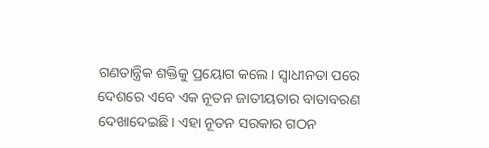ଗଣତାନ୍ତ୍ରିକ ଶକ୍ତିକୁ ପ୍ରୟୋଗ କଲେ। ସ୍ବାଧୀନତା ପରେ ଦେଶରେ ଏବେ ଏକ ନୂତନ ଜାତୀୟତାର ବାତାବରଣ ଦେଖାଦେଇଛି। ଏହା ନୂତନ ସରକାର ଗଠନ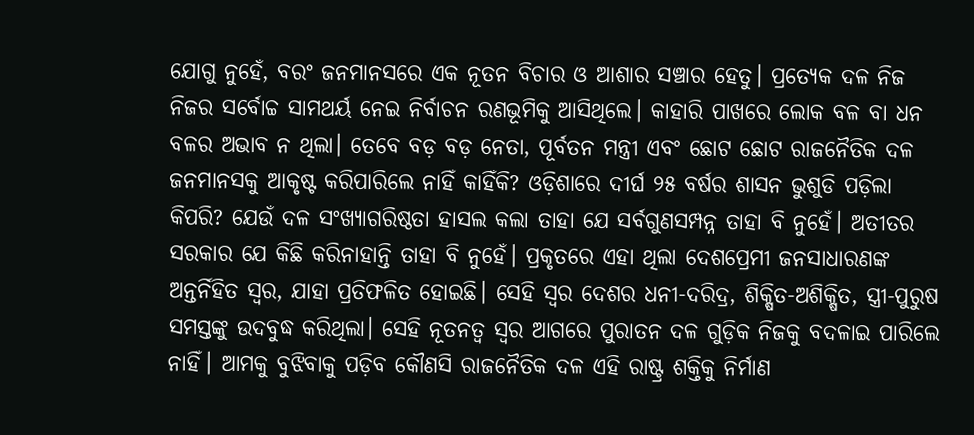ଯୋଗୁ ନୁହେଁ, ବରଂ ଜନମାନସରେ ଏକ ନୂତନ ବିଚାର ଓ ଆଶାର ସଞ୍ଚାର ହେତୁ। ପ୍ରତ୍ୟେକ ଦଳ ନିଜ ନିଜର ସର୍ବୋଚ୍ଚ ସାମଥର୍ୟ ନେଇ ନିର୍ବାଚନ ରଣଭୂମିକୁ ଆସିଥିଲେ। କାହାରି ପାଖରେ ଲୋକ ବଳ ବା ଧନ ବଳର ଅଭାବ ନ ଥିଲା। ତେବେ ବଡ଼ ବଡ଼ ନେତା, ପୂର୍ବତନ ମନ୍ତ୍ରୀ ଏବଂ ଛୋଟ ଛୋଟ ରାଜନୈତିକ ଦଳ ଜନମାନସକୁ ଆକୃଷ୍ଟ କରିପାରିଲେ ନାହିଁ କାହିଁକି? ଓଡ଼ିଶାରେ ଦୀର୍ଘ ୨୫ ବର୍ଷର ଶାସନ ଭୁଶୁଡି ପଡ଼ିଲା କିପରି? ଯେଉଁ ଦଳ ସଂଖ୍ୟାଗରିଷ୍ଠତା ହାସଲ କଲା ତାହା ଯେ ସର୍ବଗୁଣସମ୍ପନ୍ନ ତାହା ବି ନୁହେଁ। ଅତୀତର ସରକାର ଯେ କିଛି କରିନାହାନ୍ତି ତାହା ବି ନୁହେଁ। ପ୍ରକୃତରେ ଏହା ଥିଲା ଦେଶପ୍ରେମୀ ଜନସାଧାରଣଙ୍କ ଅନ୍ତର୍ନିହିତ ସ୍ବର, ଯାହା ପ୍ରତିଫଳିତ ହୋଇଛି। ସେହି ସ୍ବର ଦେଶର ଧନୀ-ଦରିଦ୍ର, ଶିକ୍ଷିତ-ଅଶିକ୍ଷିତ, ସ୍ତ୍ରୀ-ପୁରୁଷ ସମସ୍ତଙ୍କୁ ଉଦବୁଦ୍ଧ କରିଥିଲା। ସେହି ନୂତନତ୍ୱ ସ୍ବର ଆଗରେ ପୁରାତନ ଦଳ ଗୁଡ଼ିକ ନିଜକୁ ବଦଳାଇ ପାରିଲେ ନାହିଁ। ଆମକୁ ବୁଝିବାକୁ ପଡ଼ିବ କୌଣସି ରାଜନୈତିକ ଦଳ ଏହି ରାଷ୍ଟ୍ର ଶକ୍ତିକୁ ନିର୍ମାଣ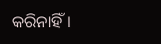କରିନାହିଁ।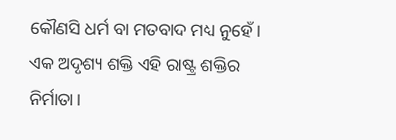କୌଣସି ଧର୍ମ ବା ମତବାଦ ମଧ୍ୟ ନୁହେଁ। ଏକ ଅଦୃଶ୍ୟ ଶକ୍ତି ଏହି ରାଷ୍ଟ୍ର ଶକ୍ତିର ନିର୍ମାତା।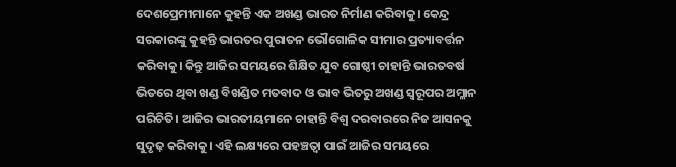ଦେଶପ୍ରେମୀମାନେ କୁହନ୍ତି ଏକ ଅଖଣ୍ଡ ଭାରତ ନିର୍ମାଣ କରିବାକୁ। କେନ୍ଦ୍ର ସରକାରଙ୍କୁ କୁହନ୍ତି ଭାରତର ପୁରାତନ ଭୌଗୋଳିକ ସୀମାର ପ୍ରତ୍ୟାବର୍ତ୍ତନ କରିବାକୁ। କିନ୍ତୁ ଆଜିର ସମୟରେ ଶିକ୍ଷିତ ଯୁବ ଗୋଷ୍ଠୀ ଚାହାନ୍ତି ଭାରତବର୍ଷ ଭିତରେ ଥିବା ଖଣ୍ଡ ବିଖଣ୍ଡିତ ମତବାଦ ଓ ଭାବ ଭିତରୁ ଅଖଣ୍ଡ ସ୍ବରୂପର ଅମ୍ଳାନ ପରିଚିତି। ଆଜିର ଭାରତୀୟମାନେ ଚାହାନ୍ତି ବିଶ୍ୱ ଦରବାରରେ ନିଜ ଆସନକୁ ସୁଦୃଢ଼ କରିବାକୁ। ଏହି ଲକ୍ଷ୍ୟରେ ପହଞ୍ଚତ୍ବା ପାଇଁ ଆଜିର ସମୟରେ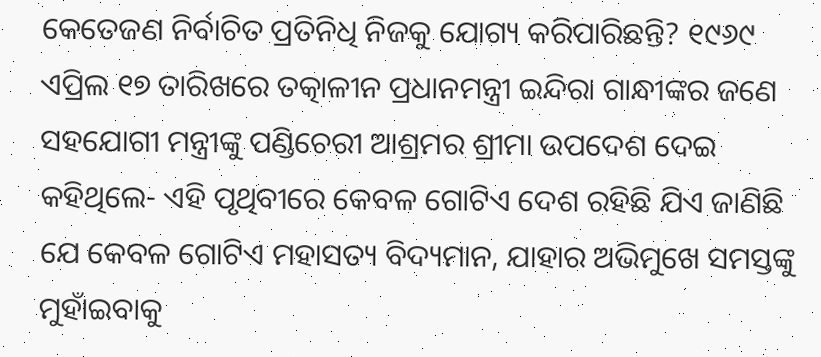କେତେଜଣ ନିର୍ବାଚିତ ପ୍ରତିନିଧି ନିଜକୁ ଯୋଗ୍ୟ କରିପାରିଛନ୍ତି? ୧୯୬୯ ଏପ୍ରିଲ ୧୭ ତାରିଖରେ ତତ୍କାଳୀନ ପ୍ରଧାନମନ୍ତ୍ରୀ ଇନ୍ଦିରା ଗାନ୍ଧୀଙ୍କର ଜଣେ ସହଯୋଗୀ ମନ୍ତ୍ରୀଙ୍କୁ ପଣ୍ଡିଚେରୀ ଆଶ୍ରମର ଶ୍ରୀମା ଉପଦେଶ ଦେଇ କହିଥିଲେ- ଏହି ପୃଥିବୀରେ କେବଳ ଗୋଟିଏ ଦେଶ ରହିଛି ଯିଏ ଜାଣିଛି ଯେ କେବଳ ଗୋଟିଏ ମହାସତ୍ୟ ବିଦ୍ୟମାନ, ଯାହାର ଅଭିମୁଖେ ସମସ୍ତଙ୍କୁ ମୁହାଁଇବାକୁ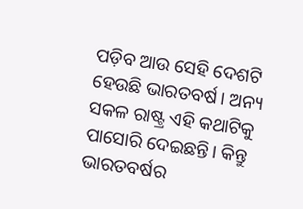ପଡ଼ିବ ଆଉ ସେହି ଦେଶଟି ହେଉଛି ଭାରତବର୍ଷ। ଅନ୍ୟ ସକଳ ରାଷ୍ଟ୍ର ଏହି କଥାଟିକୁ ପାସୋରି ଦେଇଛନ୍ତି। କିନ୍ତୁ ଭାରତବର୍ଷର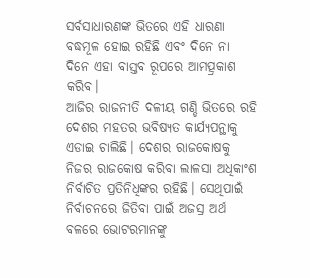ସର୍ବସାଧାରଣଙ୍କ ଭିତରେ ଏହି ଧାରଣା ବଦ୍ଧମୂଳ ହୋଇ ରହିଛି ଏବଂ ଦିନେ ନା ଦିନେ ଏହା ବାସ୍ତବ ରୂପରେ ଆମତ୍ପ୍ରକାଶ କରିବ।
ଆଜିର ରାଜନୀତି ଦଳୀୟ ଗଣ୍ଡି ଭିତରେ ରହି ଦେଶର ମହତର ଭବିଷ୍ୟତ କାର୍ଯ୍ୟପନ୍ଥାକୁ ଏଡାଇ ଚାଲିଛି। ଦେଶର ରାଜକୋଷକୁ ନିଜର ରାଜକୋଷ କରିବା ଲାଳସା ଅଧିକାଂଶ ନିର୍ବାଚିତ ପ୍ରତିନିଧିଙ୍କର ରହିଛି। ସେଥିପାଇଁ ନିର୍ବାଚନରେ ଜିତିବା ପାଇଁ ଅଜସ୍ର ଅର୍ଥ ବଳରେ ଭୋଟରମାନଙ୍କୁ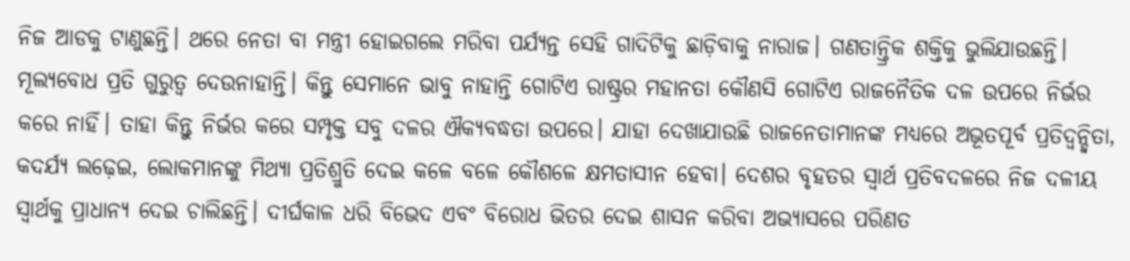ନିଜ ଆଡକୁ ଟାଣୁଛନ୍ତି। ଥରେ ନେତା ବା ମନ୍ତ୍ରୀ ହୋଇଗଲେ ମରିବା ପର୍ଯ୍ୟନ୍ତ ସେହି ଗାଦିଟିକୁ ଛାଡ଼ିବାକୁ ନାରାଜ। ଗଣତାନ୍ତ୍ରିକ ଶକ୍ତିକୁ ଭୁଲିଯାଉଛନ୍ତି। ମୂଲ୍ୟବୋଧ ପ୍ରତି ଗୁରୁତ୍ୱ ଦେଉନାହାନ୍ତି। କିନ୍ତୁ ସେମାନେ ଭାବୁ ନାହାନ୍ତି ଗୋଟିଏ ରାଷ୍ଟ୍ରର ମହାନତା କୌଣସି ଗୋଟିଏ ରାଜନୈତିକ ଦଳ ଉପରେ ନିର୍ଭର କରେ ନାହିଁ। ତାହା କିନ୍ତୁ ନିର୍ଭର କରେ ସମ୍ପୃକ୍ତ ସବୁ ଦଳର ଐକ୍ୟବଦ୍ଧତା ଉପରେ। ଯାହା ଦେଖାଯାଉଛି ରାଜନେତାମାନଙ୍କ ମଧ୍ୟରେ ଅଭୂତପୂର୍ବ ପ୍ରତିଦ୍ୱନ୍ଦ୍ୱିତା, କଦର୍ଯ୍ୟ ଲଢ଼େଇ, ଲୋକମାନଙ୍କୁ ମିଥ୍ୟା ପ୍ରତିଶ୍ରୁତି ଦେଇ କଳେ ବଳେ କୌଶଳେ କ୍ଷମତାସୀନ ହେବା। ଦେଶର ବୃହତର ସ୍ବାର୍ଥ ପ୍ରତିବଦଳରେ ନିଜ ଦଳୀୟ ସ୍ବାର୍ଥକୁ ପ୍ରାଧାନ୍ୟ ଦେଇ ଚାଲିଛନ୍ତି। ଦୀର୍ଘକାଳ ଧରି ବିଭେଦ ଏବଂ ବିରୋଧ ଭିତର ଦେଇ ଶାସନ କରିବା ଅଭ୍ୟାସରେ ପରିଣତ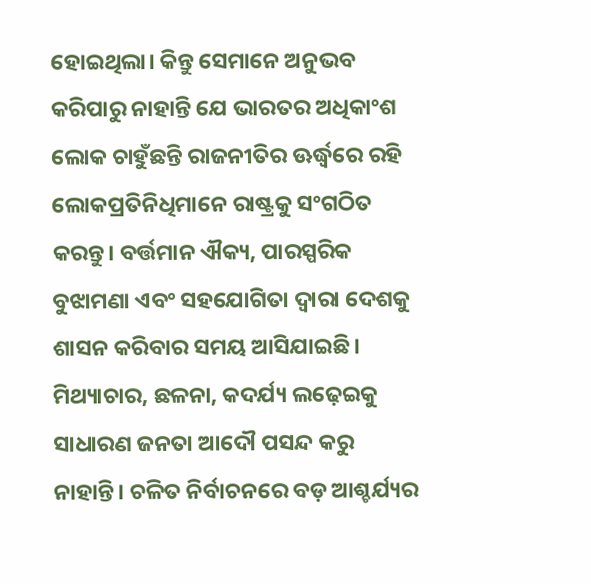ହୋଇଥିଲା। କିନ୍ତୁ ସେମାନେ ଅନୁଭବ କରିପାରୁ ନାହାନ୍ତି ଯେ ଭାରତର ଅଧିକାଂଶ ଲୋକ ଚାହୁଁଛନ୍ତି ରାଜନୀତିର ଊର୍ଦ୍ଧ୍ୱରେ ରହି ଲୋକପ୍ରତିନିଧିମାନେ ରାଷ୍ଟ୍ରକୁ ସଂଗଠିତ କରନ୍ତୁ। ବର୍ତ୍ତମାନ ଐକ୍ୟ, ପାରସ୍ପରିକ ବୁଝାମଣା ଏବଂ ସହଯୋଗିତା ଦ୍ୱାରା ଦେଶକୁ ଶାସନ କରିବାର ସମୟ ଆସିଯାଇଛି। ମିଥ୍ୟାଚାର, ଛଳନା, କଦର୍ଯ୍ୟ ଲଢ଼େଇକୁ ସାଧାରଣ ଜନତା ଆଦୌ ପସନ୍ଦ କରୁ ନାହାନ୍ତି। ଚଳିତ ନିର୍ବାଚନରେ ବଡ଼ ଆଶ୍ଚର୍ଯ୍ୟର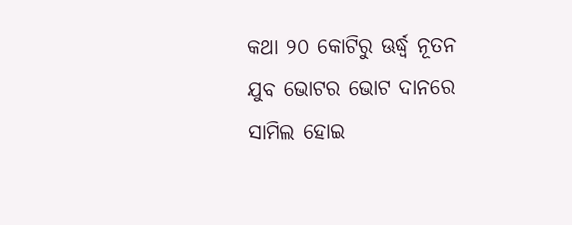କଥା ୨୦ କୋଟିରୁ ଊର୍ଦ୍ଧ୍ୱ ନୂତନ ଯୁବ ଭୋଟର ଭୋଟ ଦାନରେ ସାମିଲ ହୋଇ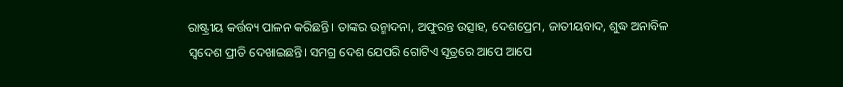ରାଷ୍ଟ୍ରୀୟ କର୍ତ୍ତବ୍ୟ ପାଳନ କରିଛନ୍ତି। ତାଙ୍କର ଉନ୍ମାଦନା, ଅଫୁରନ୍ତ ଉତ୍ସାହ, ଦେଶପ୍ରେମ, ଜାତୀୟବାଦ, ଶୁଦ୍ଧ ଅନାବିଳ ସ୍ବଦେଶ ପ୍ରୀତି ଦେଖାଇଛନ୍ତି। ସମଗ୍ର ଦେଶ ଯେପରି ଗୋଟିଏ ସୂତ୍ରରେ ଆପେ ଆପେ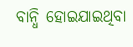ବାନ୍ଧି ହୋଇଯାଇଥିବା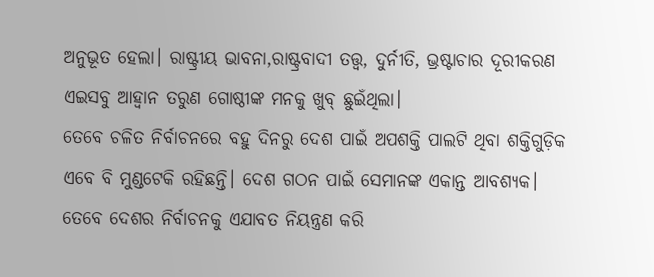ଅନୁଭୂତ ହେଲା। ରାଷ୍ଟ୍ରୀୟ ଭାବନା,ରାଷ୍ଟ୍ରବାଦୀ ତତ୍ତ୍ୱ, ଦୁର୍ନୀତି, ଭ୍ରଷ୍ଟାଚାର ଦୂରୀକରଣ ଏଇସବୁ ଆହ୍ବାନ ତରୁଣ ଗୋଷ୍ଠୀଙ୍କ ମନକୁ ଖୁବ୍ ଛୁଇଁଥିଲା।
ତେବେ ଚଳିତ ନିର୍ବାଚନରେ ବହୁ ଦିନରୁ ଦେଶ ପାଇଁ ଅପଶକ୍ତି ପାଲଟି ଥିବା ଶକ୍ତିଗୁଡ଼ିକ ଏବେ ବି ମୁଣ୍ଡଟେକି ରହିଛନ୍ତି। ଦେଶ ଗଠନ ପାଇଁ ସେମାନଙ୍କ ଏକାନ୍ତ ଆବଶ୍ୟକ। ତେବେ ଦେଶର ନିର୍ବାଚନକୁ ଏଯାବତ ନିୟନ୍ତ୍ରଣ କରି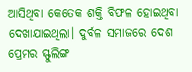ଆସିଥିବା କେତେକ ଶକ୍ତି ବିଫଳ ହୋଇଥିବା ଦେଖାଯାଇଥିଲା। ଦୁର୍ବଳ ସମାଜରେ ଦେଶ ପ୍ରେମର ସ୍ଫୁଲିଙ୍ଗ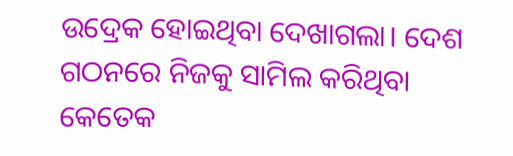ଉଦ୍ରେକ ହୋଇଥିବା ଦେଖାଗଲା। ଦେଶ ଗଠନରେ ନିଜକୁ ସାମିଲ କରିଥିବା କେତେକ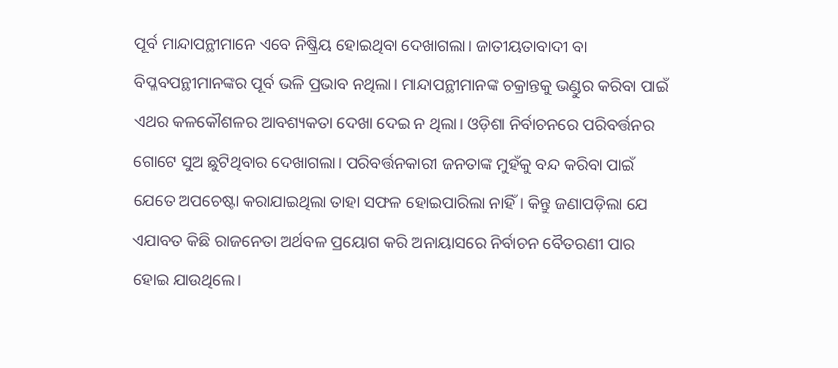ପୂର୍ବ ମାନ୍ଦାପନ୍ଥୀମାନେ ଏବେ ନିଷ୍କ୍ରିୟ ହୋଇଥିବା ଦେଖାଗଲା। ଜାତୀୟତାବାଦୀ ବା ବିପ୍ଳବପନ୍ଥୀମାନଙ୍କର ପୂର୍ବ ଭଳି ପ୍ରଭାବ ନଥିଲା। ମାନ୍ଦାପନ୍ଥୀମାନଙ୍କ ଚକ୍ରାନ୍ତକୁ ଭଣ୍ଡୁର କରିବା ପାଇଁ ଏଥର କଳକୌଶଳର ଆବଶ୍ୟକତା ଦେଖା ଦେଇ ନ ଥିଲା। ଓଡ଼ିଶା ନିର୍ବାଚନରେ ପରିବର୍ତ୍ତନର ଗୋଟେ ସୁଅ ଛୁଟିଥିବାର ଦେଖାଗଲା। ପରିବର୍ତ୍ତନକାରୀ ଜନତାଙ୍କ ମୁହଁକୁ ବନ୍ଦ କରିବା ପାଇଁ ଯେତେ ଅପଚେଷ୍ଟା କରାଯାଇଥିଲା ତାହା ସଫଳ ହୋଇପାରିଲା ନାହିଁ। କିନ୍ତୁ ଜଣାପଡ଼ିଲା ଯେ ଏଯାବତ କିଛି ରାଜନେତା ଅର୍ଥବଳ ପ୍ରୟୋଗ କରି ଅନାୟାସରେ ନିର୍ବାଚନ ବୈତରଣୀ ପାର ହୋଇ ଯାଉଥିଲେ।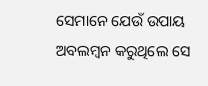ସେମାନେ ଯେଉଁ ଉପାୟ ଅବଲମ୍ବନ କରୁଥିଲେ ସେ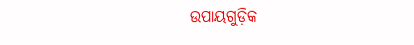ଉପାୟଗୁଡ଼ିକ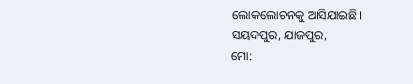ଲୋକଲୋଚନକୁ ଆସିଯାଇଛି।
ସୟଦପୁର, ଯାଜପୁର,
ମୋ: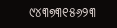୯୪୩୭୩୧୫୬୨୩